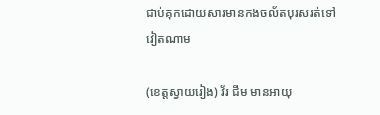ជាប់គុកដោយសារមានកងចល័តបុរសរត់ទៅវៀតណាម

(ខេត្តស្វាយរៀង) វ័រ ជីម មានអាយុ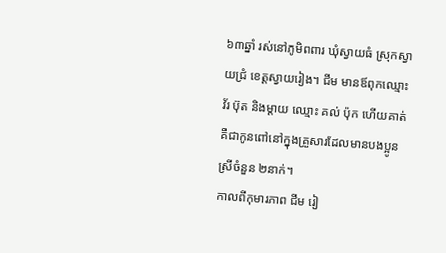៦៣ឆ្នាំ រស់នៅភូមិពពារ ឃុំស្វាយធំ ស្រុកស្វាយជ្រំ ខេត្តស្វាយរៀង។ ជីម មានឪពុកឈ្មោះ វ័រ ប៊ុត និងម្តាយ ឈ្មោះ គល់ ប៉ុក ហើយគាត់គឺជាកូនពៅនៅក្នុងគ្រួសារដែលមានបងប្អូនស្រីចំនួន ២នាក់។
កាលពីកុមារភាព ជីម រៀ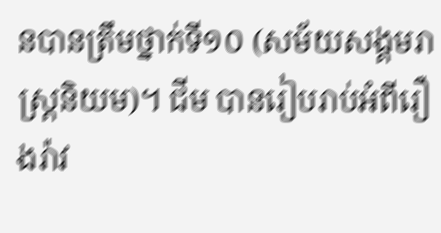នបានត្រឹមថ្នាក់ទី១០ (សម័យសង្គមរាស្ត្រនិយម)។ ជីម បានរៀបរាប់អំពីរឿងរ៉ាវ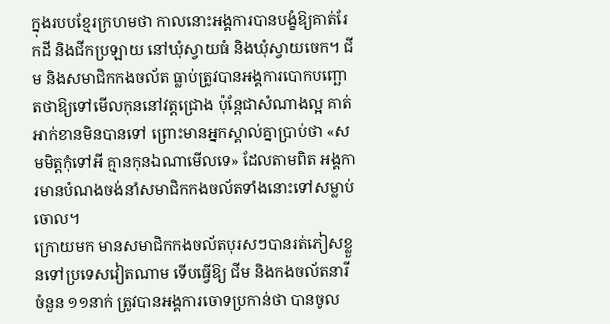ក្នុងរបបខ្មែរក្រហមថា កាលនោះអង្គការបានបង្ខំឱ្យគាត់រែកដី និងជីកប្រឡាយ នៅឃុំស្វាយធំ និងឃុំស្វាយចេក។ ជីម និងសមាជិកកងចល័ត ធ្លាប់ត្រូវបានអង្គការបោកបញ្ឆោតថាឱ្យទៅមើលកុននៅវត្តជ្រោង ប៉ុន្តែជាសំណាងល្អ គាត់អាក់ខានមិនបានទៅ ព្រោះមានអ្នកស្គាល់គ្នាប្រាប់ថា «សមមិត្តកុំទៅអី គ្មានកុនឯណាមើលទេ» ដែលតាមពិត អង្គការមានបំណងចង់នាំសមាជិកកងចល័តទាំងនោះទៅសម្លាប់ចោល។
ក្រោយមក មានសមាជិកកងចល័តបុរសៗបានរត់ភៀសខ្លួនទៅប្រទេសវៀតណាម ទើបធ្វើឱ្យ ជីម និងកងចល័តនារីចំនួន ១១នាក់ ត្រូវបានអង្គការចោទប្រកាន់ថា បានចូល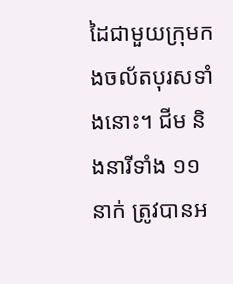ដៃជាមួយក្រុមកងចល័តបុរសទាំងនោះ។ ជីម និងនារីទាំង ១១នាក់ ត្រូវបានអ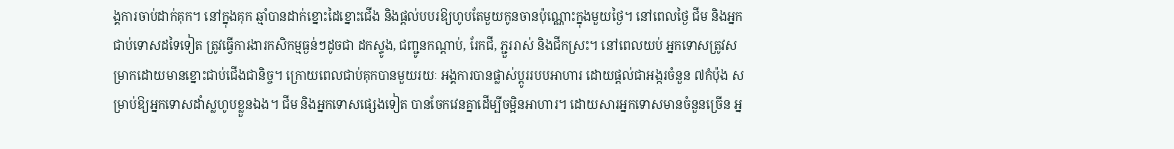ង្គការចាប់ដាក់គុក។ នៅក្នុងគុក ឆ្មាំបានដាក់ខ្នោះដៃខ្នោះជើង និងផ្តល់បបរឱ្យហូបតែមួយកូនចានប៉ុណ្ណោះក្នុងមួយថ្ងៃ។ នៅពេលថ្ងៃ ជីម និងអ្នកជាប់ទោសដទៃទៀត ត្រូវធ្វើការងារកសិកម្មធ្ងន់ៗដូចជា ដកស្ទូង, ជញ្ជូនកណ្តាប់, រែកជី, ភ្ជួររាស់ និងជីកស្រះ។ នៅពេលយប់ អ្នកទោសត្រូវសម្រាកដោយមានខ្នោះជាប់ជើងជានិច្ច។ ក្រោយពេលជាប់គុកបានមួយរយៈ អង្គការបានផ្លាស់ប្តូររបបអាហារ ដោយផ្តល់ជាអង្ករចំនួន ៧កំប៉ុង សម្រាប់ឱ្យអ្នកទោសដាំស្លហូបខ្លួនឯង។ ជីម និងអ្នកទោសផ្សេងទៀត បានចែកវេនគ្នាដើម្បីចម្អិនអាហារ។ ដោយសារអ្នកទោសមានចំនួនច្រើន អ្ន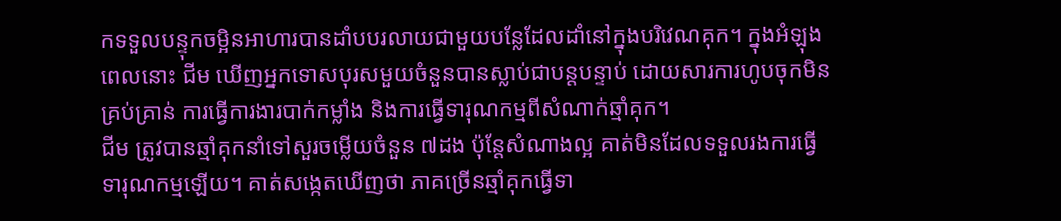កទទួលបន្ទុកចម្អិនអាហារបានដាំបបរលាយជាមួយបន្លែដែលដាំនៅក្នុងបរិវេណគុក។ ក្នុងអំឡុងពេលនោះ ជីម ឃើញអ្នកទោសបុរសមួយចំនួនបានស្លាប់ជាបន្តបន្ទាប់ ដោយសារការហូបចុកមិនគ្រប់គ្រាន់ ការធ្វើការងារបាក់កម្លាំង និងការធ្វើទារុណកម្មពីសំណាក់ឆ្មាំគុក។
ជីម ត្រូវបានឆ្មាំគុកនាំទៅសួរចម្លើយចំនួន ៧ដង ប៉ុន្តែសំណាងល្អ គាត់មិនដែលទទួលរងការធ្វើទារុណកម្មឡើយ។ គាត់សង្កេតឃើញថា ភាគច្រើនឆ្មាំគុកធ្វើទា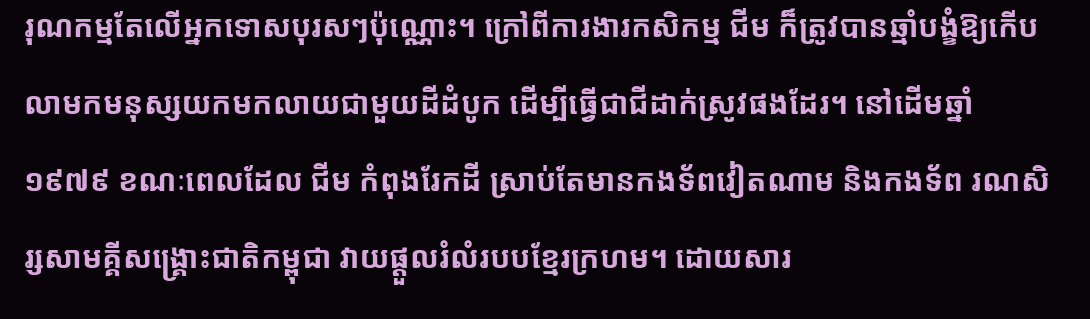រុណកម្មតែលើអ្នកទោសបុរសៗប៉ុណ្ណោះ។ ក្រៅពីការងារកសិកម្ម ជីម ក៏ត្រូវបានឆ្មាំបង្ខំឱ្យកើបលាមកមនុស្សយកមកលាយជាមួយដីដំបូក ដើម្បីធ្វើជាជីដាក់ស្រូវផងដែរ។ នៅដើមឆ្នាំ១៩៧៩ ខណៈពេលដែល ជីម កំពុងរែកដី ស្រាប់តែមានកងទ័ពវៀតណាម និងកងទ័ព រណសិរ្សសាមគ្គីសង្គ្រោះជាតិកម្ពុជា វាយផ្ដួលរំលំរបបខ្មែរក្រហម។ ដោយសារ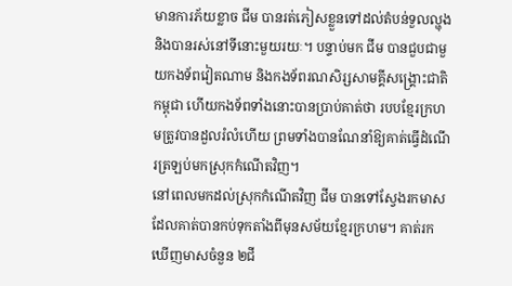មានការភ័យខ្លាច ជីម បានរត់ភៀសខ្លួនទៅដល់តំបន់ទួលល្ហុង និងបានរស់នៅទីនោះមួយរយៈ។ បន្ទាប់មក ជីម បានជួបជាមួយកងទ័ពវៀតណាម និងកងទ័ពរណសិរ្សសាមគ្គីសង្គ្រោះជាតិកម្ពុជា ហើយកងទ័ពទាំងនោះបានប្រាប់គាត់ថា របបខ្មែរក្រហមត្រូវបានដួលរំលំហើយ ព្រមទាំងបានណែនាំឱ្យគាត់ធ្វើដំណើរត្រឡប់មកស្រុកកំណើតវិញ។
នៅពេលមកដល់ស្រុកកំណើតវិញ ជីម បានទៅស្វែងរកមាសដែលគាត់បានកប់ទុកតាំងពីមុនសម័យខ្មែរក្រហម។ គាត់រកឃើញមាសចំនួន ២ជី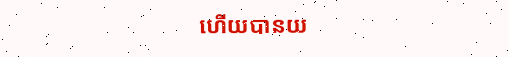ហើយបានយ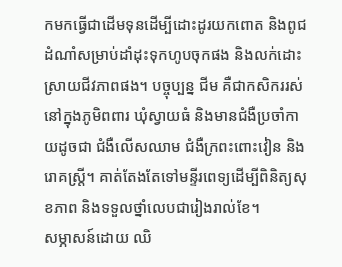កមកធ្វើជាដើមទុនដើម្បីដោះដូរយកពោត និងពូជដំណាំសម្រាប់ដាំដុះទុកហូបចុកផង និងលក់ដោះស្រាយជីវភាពផង។ បច្ចុប្បន្ន ជីម គឺជាកសិកររស់នៅក្នុងភូមិពពារ ឃុំស្វាយធំ និងមានជំងឺប្រចាំកាយដូចជា ជំងឺលើសឈាម ជំងឺក្រពះពោះវៀន និងរោគស្ត្រី។ គាត់តែងតែទៅមន្ទីរពេទ្យដើម្បីពិនិត្យសុខភាព និងទទួលថ្នាំលេបជារៀងរាល់ខែ។
សម្ភាសន៍ដោយ ឈិ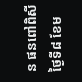ន ផនពៅពិសី ថ្ងៃទី៨ ខែម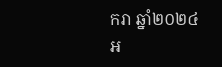ករា ឆ្នាំ២០២៤
អ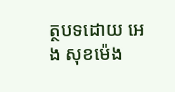ត្ថបទដោយ អេង សុខម៉េង